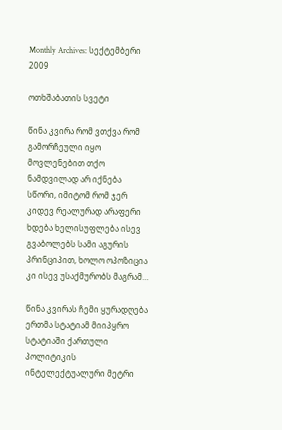Monthly Archives: სექტემბერი 2009

ოთხშაბათის სვეტი

წინა კვირა რომ ვთქვა რომ გამორჩეული იყო მოვლენებით თქო ნამდვილად არ იქნება სწორი, იმიტომ რომ ჯერ კიდევ რეალურად არაფერი ხდება ხელისუფლება ისევ გვაბოლებს სამი აგურის პრინციპით, ხოლო ოპოზიცია კი ისევ უსაქმურობს მაგრამ…

წინა კვირას ჩემი ყურადღება ერთმა სტატიამ მიიპყრო სტატიაში ქართული პოლიტიკის ინტელექტუალური მეტრი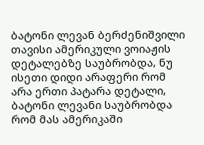ბატონი ლევან ბერძენიშვილი თავისი ამერიკული ვოიაჟის დეტალებზე საუბრობდა, ნუ ისეთი დიდი არაფერი რომ არა ერთი პატარა დეტალი, ბატონი ლევანი საუბრობდა რომ მას ამერიკაში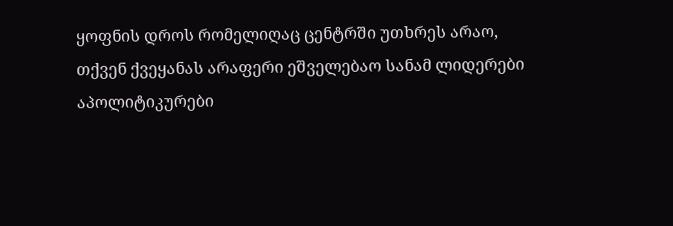ყოფნის დროს რომელიღაც ცენტრში უთხრეს არაო, თქვენ ქვეყანას არაფერი ეშველებაო სანამ ლიდერები აპოლიტიკურები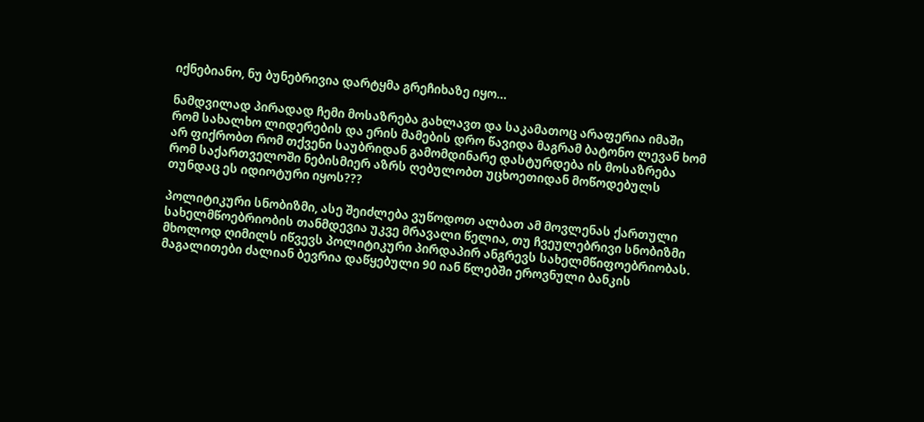იქნებიანო, ნუ ბუნებრივია დარტყმა გრეჩიხაზე იყო…

ნამდვილად პირადად ჩემი მოსაზრება გახლავთ და საკამათოც არაფერია იმაში რომ სახალხო ლიდერების და ერის მამების დრო წავიდა მაგრამ ბატონო ლევან ხომ არ ფიქრობთ რომ თქვენი საუბრიდან გამომდინარე დასტურდება ის მოსაზრება რომ საქართველოში ნებისმიერ აზრს ღებულობთ უცხოეთიდან მოწოდებულს თუნდაც ეს იდიოტური იყოს???

პოლიტიკური სნობიზმი, ასე შეიძლება ვუწოდოთ ალბათ ამ მოვლენას ქართული სახელმწოებრიობის თანმდევია უკვე მრავალი წელია, თუ ჩვეულებრივი სნობიზმი მხოლოდ ღიმილს იწვევს პოლიტიკური პირდაპირ ანგრევს სახელმწიფოებრიობას. მაგალითები ძალიან ბევრია დაწყებული 90 იან წლებში ეროვნული ბანკის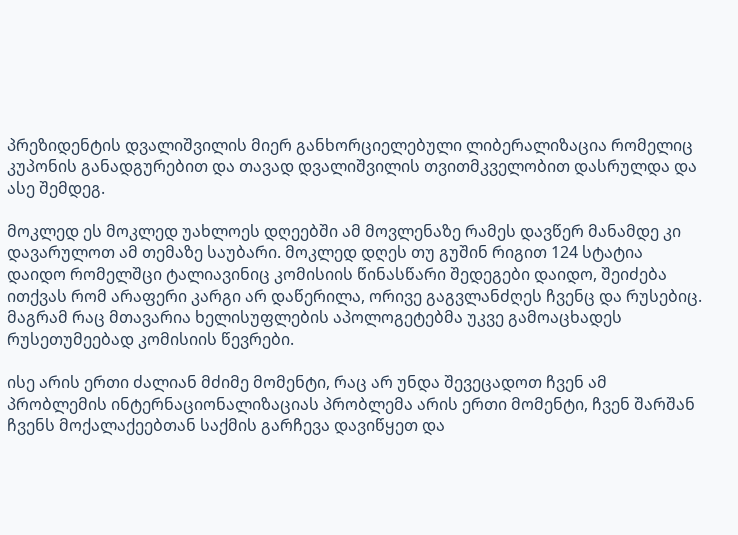პრეზიდენტის დვალიშვილის მიერ განხორციელებული ლიბერალიზაცია რომელიც კუპონის განადგურებით და თავად დვალიშვილის თვითმკველობით დასრულდა და ასე შემდეგ.

მოკლედ ეს მოკლედ უახლოეს დღეებში ამ მოვლენაზე რამეს დავწერ მანამდე კი დავარულოთ ამ თემაზე საუბარი. მოკლედ დღეს თუ გუშინ რიგით 124 სტატია დაიდო რომელშცი ტალიავინიც კომისიის წინასწარი შედეგები დაიდო, შეიძება ითქვას რომ არაფერი კარგი არ დაწერილა, ორივე გაგვლანძღეს ჩვენც და რუსებიც. მაგრამ რაც მთავარია ხელისუფლების აპოლოგეტებმა უკვე გამოაცხადეს რუსეთუმეებად კომისიის წევრები.

ისე არის ერთი ძალიან მძიმე მომენტი, რაც არ უნდა შევეცადოთ ჩვენ ამ პრობლემის ინტერნაციონალიზაციას პრობლემა არის ერთი მომენტი, ჩვენ შარშან ჩვენს მოქალაქეებთან საქმის გარჩევა დავიწყეთ და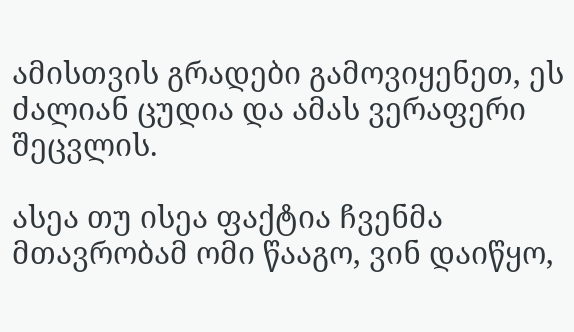ამისთვის გრადები გამოვიყენეთ, ეს ძალიან ცუდია და ამას ვერაფერი შეცვლის.

ასეა თუ ისეა ფაქტია ჩვენმა მთავრობამ ომი წააგო, ვინ დაიწყო,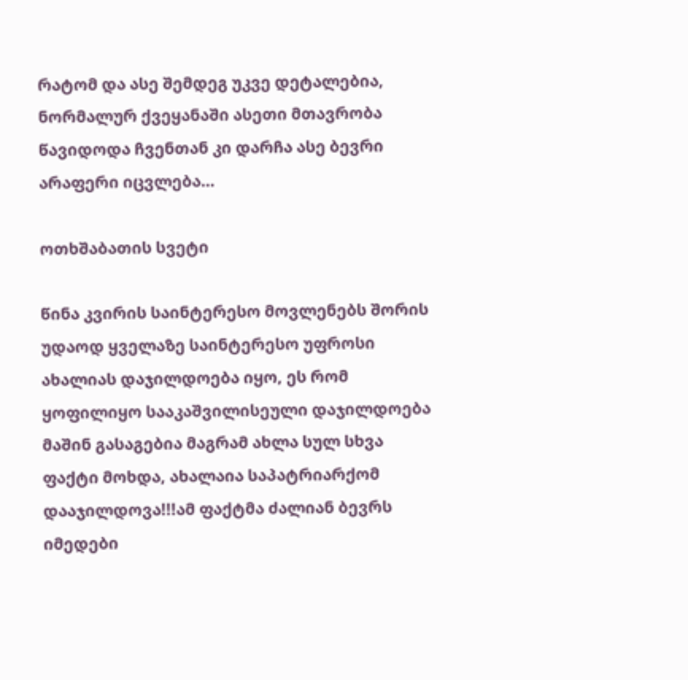რატომ და ასე შემდეგ უკვე დეტალებია, ნორმალურ ქვეყანაში ასეთი მთავრობა წავიდოდა ჩვენთან კი დარჩა ასე ბევრი არაფერი იცვლება…

ოთხშაბათის სვეტი

წინა კვირის საინტერესო მოვლენებს შორის უდაოდ ყველაზე საინტერესო უფროსი ახალიას დაჯილდოება იყო, ეს რომ ყოფილიყო სააკაშვილისეული დაჯილდოება მაშინ გასაგებია მაგრამ ახლა სულ სხვა ფაქტი მოხდა, ახალაია საპატრიარქომ დააჯილდოვა!!!ამ ფაქტმა ძალიან ბევრს იმედები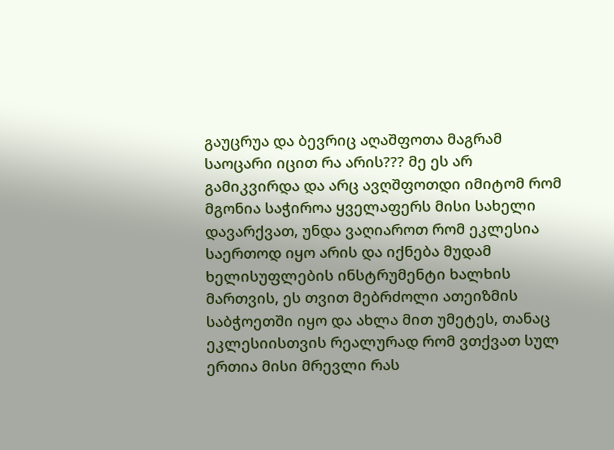გაუცრუა და ბევრიც აღაშფოთა მაგრამ საოცარი იცით რა არის??? მე ეს არ გამიკვირდა და არც ავღშფოთდი იმიტომ რომ მგონია საჭიროა ყველაფერს მისი სახელი დავარქვათ, უნდა ვაღიაროთ რომ ეკლესია საერთოდ იყო არის და იქნება მუდამ ხელისუფლების ინსტრუმენტი ხალხის მართვის, ეს თვით მებრძოლი ათეიზმის საბჭოეთში იყო და ახლა მით უმეტეს, თანაც ეკლესიისთვის რეალურად რომ ვთქვათ სულ ერთია მისი მრევლი რას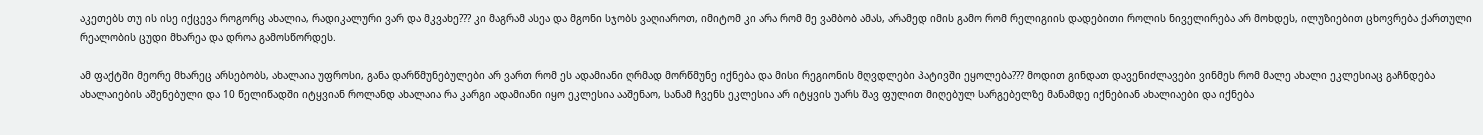აკეთებს თუ ის ისე იქცევა როგორც ახალია, რადიკალური ვარ და მკვახე??? კი მაგრამ ასეა და მგონი სჯობს ვაღიაროთ, იმიტომ კი არა რომ მე ვამბობ ამას, არამედ იმის გამო რომ რელიგიის დადებითი როლის ნიველირება არ მოხდეს, ილუზიებით ცხოვრება ქართული რეალობის ცუდი მხარეა და დროა გამოსწორდეს.

ამ ფაქტში მეორე მხარეც არსებობს, ახალაია უფროსი, განა დარწმუნებულები არ ვართ რომ ეს ადამიანი ღრმად მორწმუნე იქნება და მისი რეგიონის მღვდლები პატივში ეყოლება??? მოდით გინდათ დავენიძლავები ვინმეს რომ მალე ახალი ეკლესიაც გაჩნდება ახალაიების აშენებული და 10 წელიწადში იტყვიან როლანდ ახალაია რა კარგი ადამიანი იყო ეკლესია ააშენაო, სანამ ჩვენს ეკლესია არ იტყვის უარს შავ ფულით მიღებულ სარგებელზე მანამდე იქნებიან ახალიაები და იქნება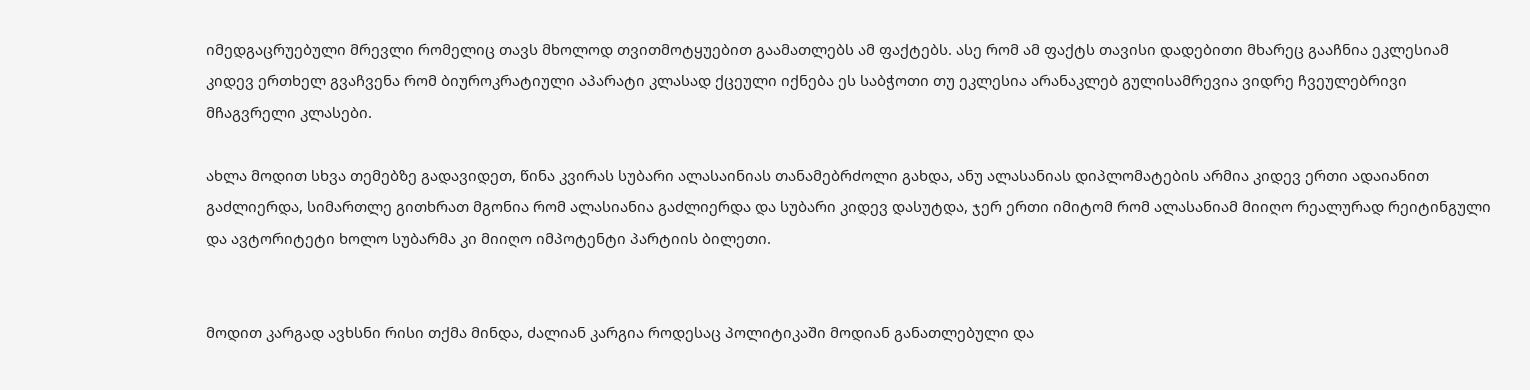იმედგაცრუებული მრევლი რომელიც თავს მხოლოდ თვითმოტყუებით გაამათლებს ამ ფაქტებს. ასე რომ ამ ფაქტს თავისი დადებითი მხარეც გააჩნია ეკლესიამ კიდევ ერთხელ გვაჩვენა რომ ბიუროკრატიული აპარატი კლასად ქცეული იქნება ეს საბჭოთი თუ ეკლესია არანაკლებ გულისამრევია ვიდრე ჩვეულებრივი მჩაგვრელი კლასები.

ახლა მოდით სხვა თემებზე გადავიდეთ, წინა კვირას სუბარი ალასაინიას თანამებრძოლი გახდა, ანუ ალასანიას დიპლომატების არმია კიდევ ერთი ადაიანით გაძლიერდა, სიმართლე გითხრათ მგონია რომ ალასიანია გაძლიერდა და სუბარი კიდევ დასუტდა, ჯერ ერთი იმიტომ რომ ალასანიამ მიიღო რეალურად რეიტინგული და ავტორიტეტი ხოლო სუბარმა კი მიიღო იმპოტენტი პარტიის ბილეთი.


მოდით კარგად ავხსნი რისი თქმა მინდა, ძალიან კარგია როდესაც პოლიტიკაში მოდიან განათლებული და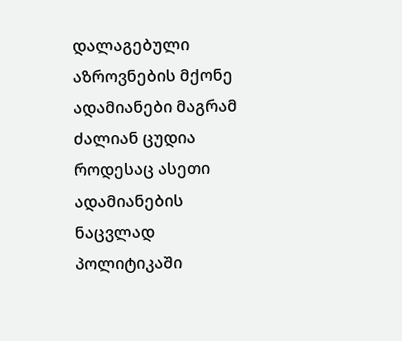დალაგებული აზროვნების მქონე ადამიანები მაგრამ ძალიან ცუდია როდესაც ასეთი ადამიანების ნაცვლად პოლიტიკაში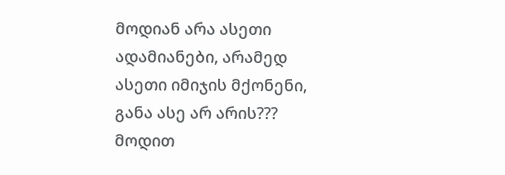მოდიან არა ასეთი ადამიანები, არამედ ასეთი იმიჯის მქონენი, განა ასე არ არის??? მოდით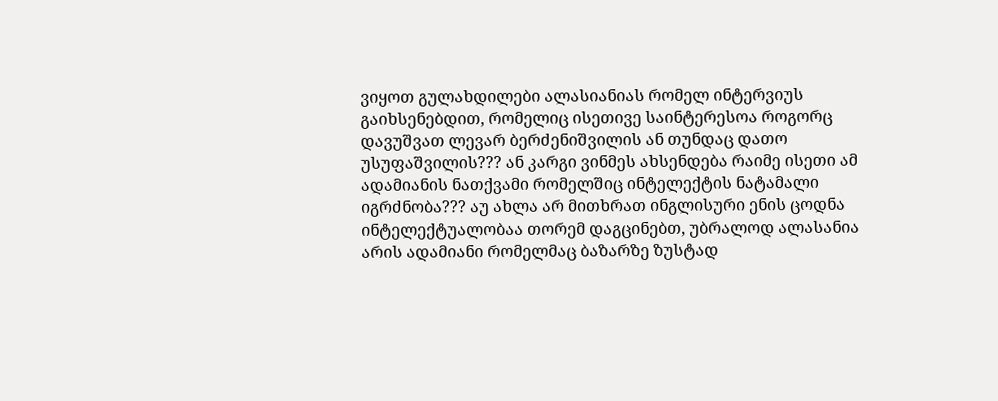ვიყოთ გულახდილები ალასიანიას რომელ ინტერვიუს გაიხსენებდით, რომელიც ისეთივე საინტერესოა როგორც დავუშვათ ლევარ ბერძენიშვილის ან თუნდაც დათო უსუფაშვილის??? ან კარგი ვინმეს ახსენდება რაიმე ისეთი ამ ადამიანის ნათქვამი რომელშიც ინტელექტის ნატამალი იგრძნობა??? აუ ახლა არ მითხრათ ინგლისური ენის ცოდნა ინტელექტუალობაა თორემ დაგცინებთ, უბრალოდ ალასანია არის ადამიანი რომელმაც ბაზარზე ზუსტად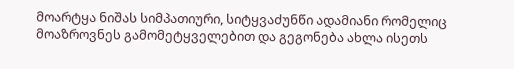მოარტყა ნიშას სიმპათიური, სიტყვაძუნწი ადამიანი რომელიც მოაზროვნეს გამომეტყველებით და გეგონება ახლა ისეთს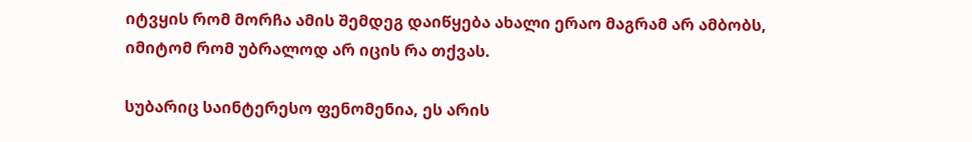იტვყის რომ მორჩა ამის შემდეგ დაიწყება ახალი ერაო მაგრამ არ ამბობს, იმიტომ რომ უბრალოდ არ იცის რა თქვას.

სუბარიც საინტერესო ფენომენია, ეს არის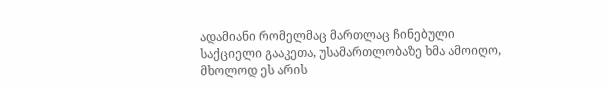ადამიანი რომელმაც მართლაც ჩინებული საქციელი გააკეთა, უსამართლობაზე ხმა ამოიღო, მხოლოდ ეს არის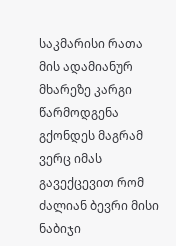საკმარისი რათა მის ადამიანურ მხარეზე კარგი წარმოდგენა გქონდეს მაგრამ ვერც იმას გავექცევით რომ ძალიან ბევრი მისი ნაბიჯი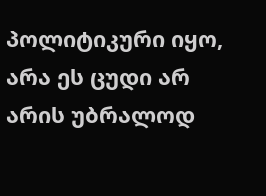პოლიტიკური იყო, არა ეს ცუდი არ არის უბრალოდ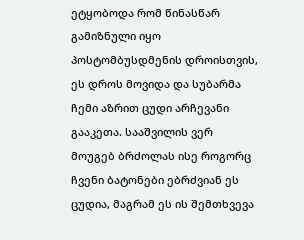ეტყობოდა რომ წინასწარ გამიზნული იყო პოსტომბუსდმენის დროისთვის, ეს დროს მოვიდა და სუბარმა ჩემი აზრით ცუდი არჩევანი გააკეთა. სააშვილის ვერ მოუგებ ბრძოლას ისე როგორც ჩვენი ბატონები ებრძვიან ეს ცუდია, მაგრამ ეს ის შემთხვევა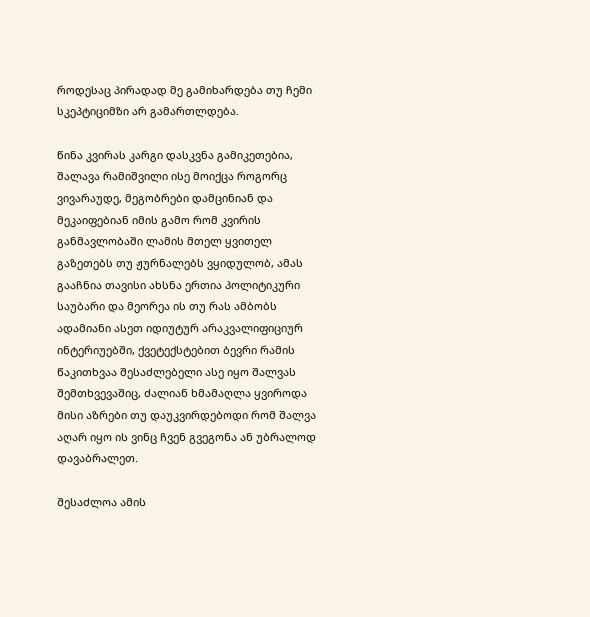როდესაც პირადად მე გამიხარდება თუ ჩემი სკეპტიციმზი არ გამართლდება.

წინა კვირას კარგი დასკვნა გამიკეთებია, შალავა რამიშვილი ისე მოიქცა როგორც ვივარაუდე, მეგობრები დამცინიან და მეკაიფებიან იმის გამო რომ კვირის განმავლობაში ლამის მთელ ყვითელ გაზეთებს თუ ჟურნალებს ვყიდულობ, ამას გააჩნია თავისი ახსნა ერთია პოლიტიკური საუბარი და მეორეა ის თუ რას ამბობს ადამიანი ასეთ იდიუტურ არაკვალიფიციურ ინტერიუებში, ქვეტექსტებით ბევრი რამის წაკითხვაა შესაძლებელი ასე იყო შალვას შემთხვევაშიც, ძალიან ხმამაღლა ყვიროდა მისი აზრები თუ დაუკვირდებოდი რომ შალვა აღარ იყო ის ვინც ჩვენ გვეგონა ან უბრალოდ დავაბრალეთ.

შესაძლოა ამის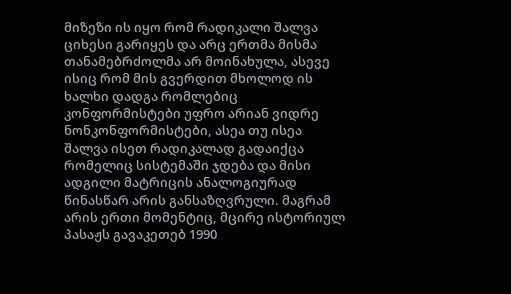მიზეზი ის იყო რომ რადიკალი შალვა ციხესი გარიყეს და არც ერთმა მისმა თანამებრძოლმა არ მოინახულა, ასევე ისიც რომ მის გვერდით მხოლოდ ის ხალხი დადგა რომლებიც კონფორმისტები უფრო არიან ვიდრე ნონკონფორმისტები, ასეა თუ ისეა შალვა ისეთ რადიკალად გადაიქცა რომელიც სისტემაში ჯდება და მისი ადგილი მატრიცის ანალოგიურად წინასწარ არის განსაზღვრული. მაგრამ არის ერთი მომენტიც, მცირე ისტორიულ პასაჟს გავაკეთებ 1990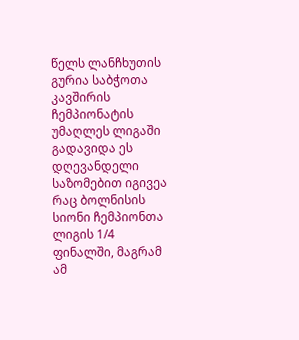წელს ლანჩხუთის გურია საბჭოთა კავშირის ჩემპიონატის უმაღლეს ლიგაში გადავიდა ეს დღევანდელი საზომებით იგივეა რაც ბოლნისის სიონი ჩემპიონთა ლიგის 1/4 ფინალში, მაგრამ ამ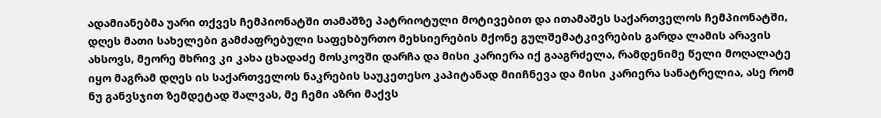ადამიანებმა უარი თქვეს ჩემპიონატში თამაშზე პატრიოტული მოტივებით და ითამაშეს საქართველოს ჩემპიონატში, დღეს მათი სახელები გამძაფრებული საფეხბურთო მეხსიერების მქონე გულშემატკივრების გარდა ლამის არავის ახსოვს, მეორე მხრივ კი კახა ცხადაძე მოსკოვში დარჩა და მისი კარიერა იქ გააგრძელა, რამდენიმე წელი მოღალატე იყო მაგრამ დღეს ის საქართველოს ნაკრების საუკეთესო კაპიტანად მიიჩნევა და მისი კარიერა სანატრელია, ასე რომ ნუ განვსჯით ზემდეტად შალვას, მე ჩემი აზრი მაქვს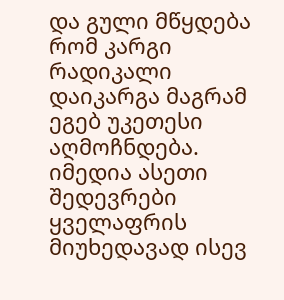და გული მწყდება რომ კარგი რადიკალი დაიკარგა მაგრამ ეგებ უკეთესი აღმოჩნდება. იმედია ასეთი შედევრები ყველაფრის მიუხედავად ისევ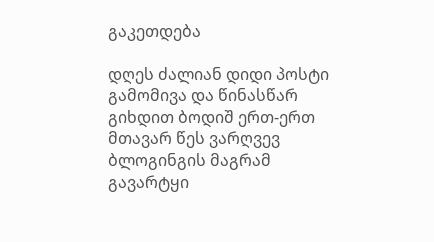გაკეთდება

დღეს ძალიან დიდი პოსტი გამომივა და წინასწარ გიხდით ბოდიშ ერთ-ერთ მთავარ წეს ვარღვევ ბლოგინგის მაგრამ გავარტყი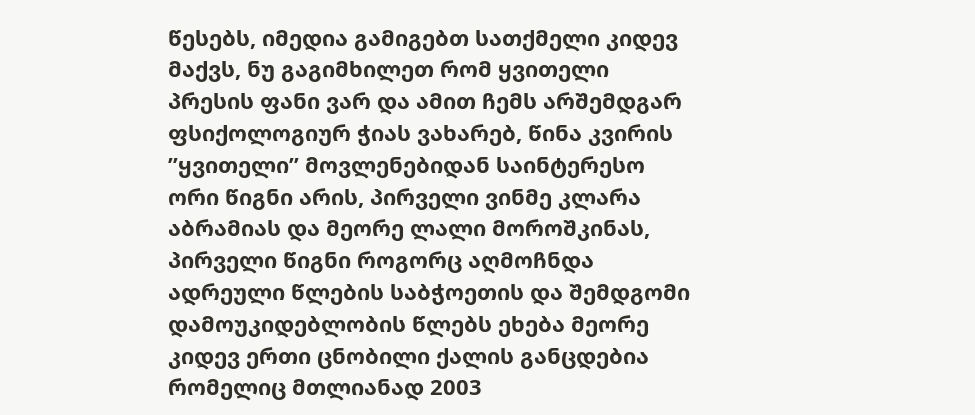წესებს, იმედია გამიგებთ სათქმელი კიდევ მაქვს, ნუ გაგიმხილეთ რომ ყვითელი პრესის ფანი ვარ და ამით ჩემს არშემდგარ ფსიქოლოგიურ ჭიას ვახარებ, წინა კვირის ”ყვითელი” მოვლენებიდან საინტერესო ორი წიგნი არის, პირველი ვინმე კლარა აბრამიას და მეორე ლალი მოროშკინას, პირველი წიგნი როგორც აღმოჩნდა ადრეული წლების საბჭოეთის და შემდგომი დამოუკიდებლობის წლებს ეხება მეორე კიდევ ერთი ცნობილი ქალის განცდებია რომელიც მთლიანად 2003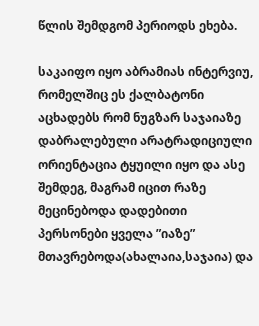წლის შემდგომ პერიოდს ეხება.

საკაიფო იყო აბრამიას ინტერვიუ, რომელშიც ეს ქალბატონი აცხადებს რომ ნუგზარ საჯაიაზე დაბრალებული არატრადიციული ორიენტაცია ტყუილი იყო და ასე შემდეგ, მაგრამ იცით რაზე მეცინებოდა დადებითი პერსონები ყველა ”იაზე” მთავრებოდა(ახალაია,საჯაია) და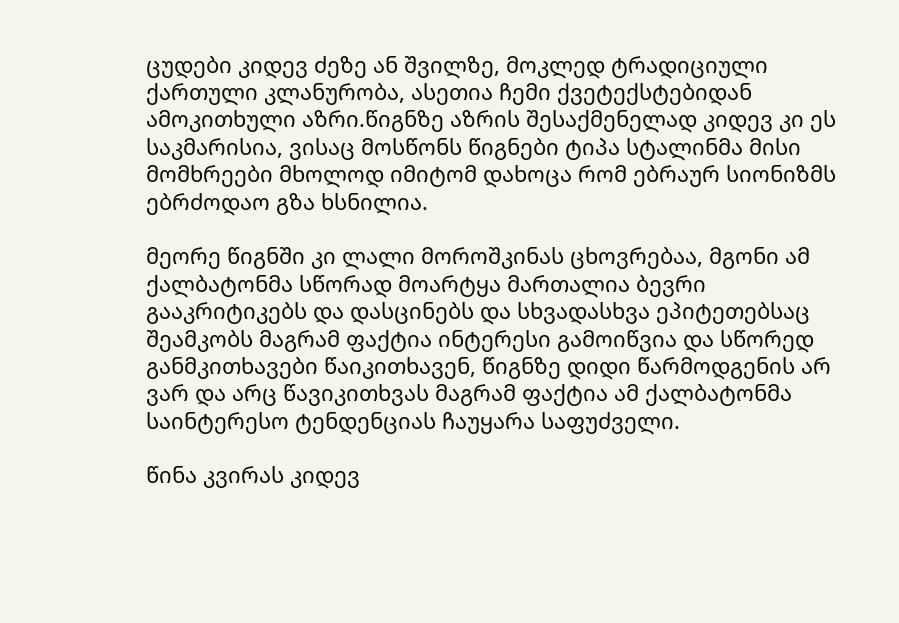ცუდები კიდევ ძეზე ან შვილზე, მოკლედ ტრადიციული ქართული კლანურობა, ასეთია ჩემი ქვეტექსტებიდან ამოკითხული აზრი.წიგნზე აზრის შესაქმენელად კიდევ კი ეს საკმარისია, ვისაც მოსწონს წიგნები ტიპა სტალინმა მისი მომხრეები მხოლოდ იმიტომ დახოცა რომ ებრაურ სიონიზმს ებრძოდაო გზა ხსნილია.

მეორე წიგნში კი ლალი მოროშკინას ცხოვრებაა, მგონი ამ ქალბატონმა სწორად მოარტყა მართალია ბევრი გააკრიტიკებს და დასცინებს და სხვადასხვა ეპიტეთებსაც შეამკობს მაგრამ ფაქტია ინტერესი გამოიწვია და სწორედ განმკითხავები წაიკითხავენ, წიგნზე დიდი წარმოდგენის არ ვარ და არც წავიკითხვას მაგრამ ფაქტია ამ ქალბატონმა საინტერესო ტენდენციას ჩაუყარა საფუძველი.

წინა კვირას კიდევ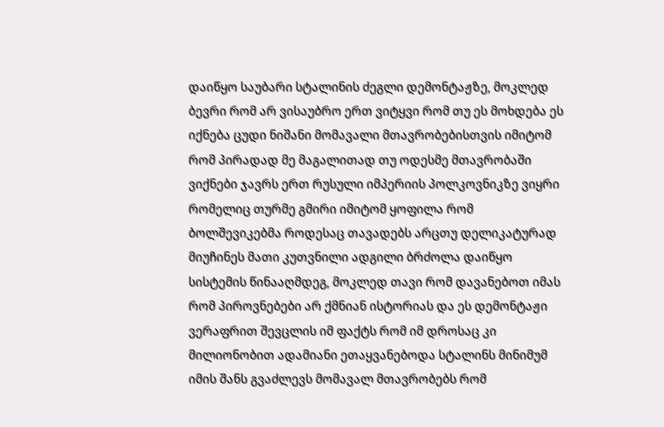დაიწყო საუბარი სტალინის ძეგლი დემონტაჟზე, მოკლედ ბევრი რომ არ ვისაუბრო ერთ ვიტყვი რომ თუ ეს მოხდება ეს იქნება ცუდი ნიშანი მომავალი მთავრობებისთვის იმიტომ რომ პირადად მე მაგალითად თუ ოდესმე მთავრობაში ვიქნები ჯავრს ერთ რუსული იმპერიის პოლკოვნიკზე ვიყრი რომელიც თურმე გმირი იმიტომ ყოფილა რომ ბოლშევიკებმა როდესაც თავადებს არცთუ დელიკატურად მიუჩინეს მათი კუთვნილი ადგილი ბრძოლა დაიწყო სისტემის წინააღმდეგ, მოკლედ თავი რომ დავანებოთ იმას რომ პიროვნებები არ ქმნიან ისტორიას და ეს დემონტაჟი ვერაფრით შევცლის იმ ფაქტს რომ იმ დროსაც კი მილიონობით ადამიანი ეთაყვანებოდა სტალინს მინიმუმ იმის შანს გვაძლევს მომავალ მთავრობებს რომ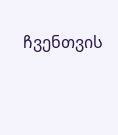ჩვენთვის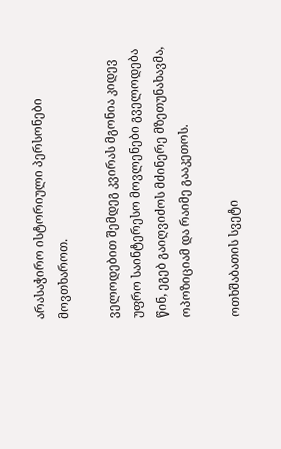არასაჭირო ისტორიული პერსონები მოვთხაროთ.

ველოდებით შემდეგ კვირას მგონია კიდევ უფრო საინტერესო მოვლენები გველოდება წინ, ეგებ გაიღვიძოს მძინერე მზეთუნახავმა, ოპოზიციამ და რაიმე გააკეთოს.

ოთხშაბათის სვეტი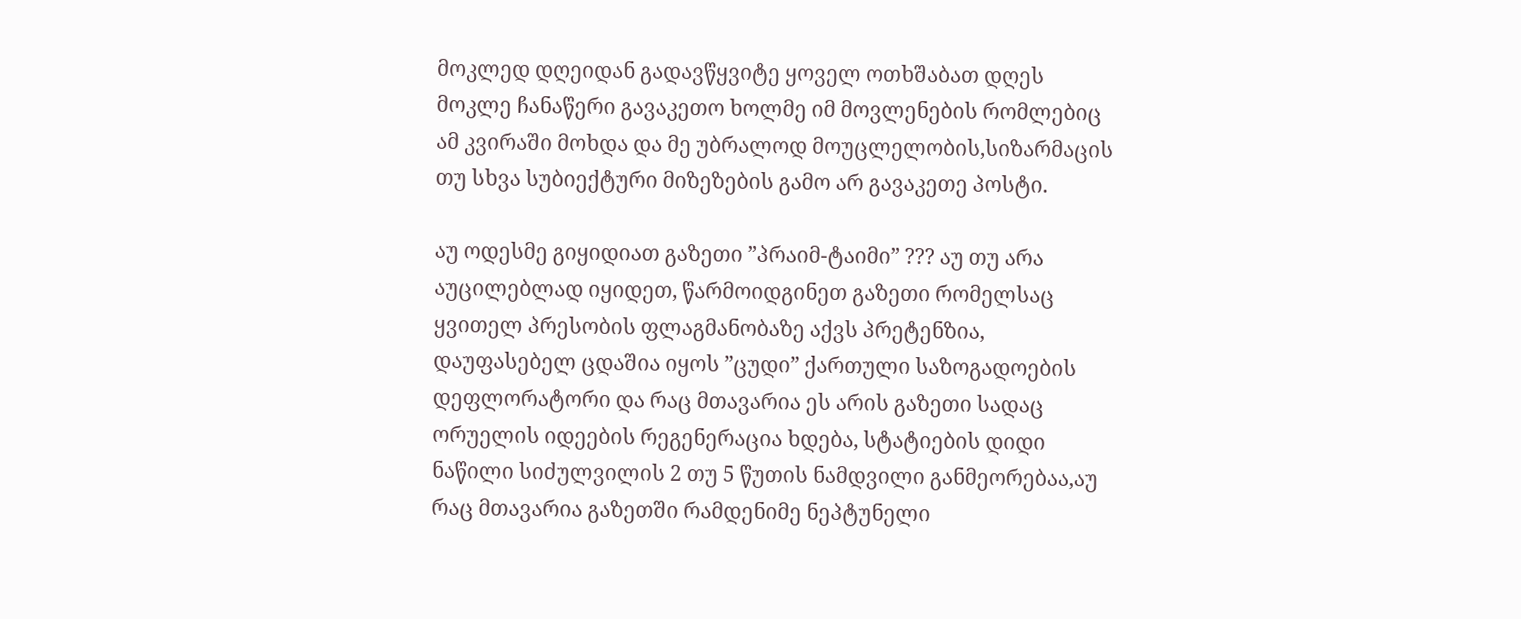მოკლედ დღეიდან გადავწყვიტე ყოველ ოთხშაბათ დღეს მოკლე ჩანაწერი გავაკეთო ხოლმე იმ მოვლენების რომლებიც ამ კვირაში მოხდა და მე უბრალოდ მოუცლელობის,სიზარმაცის თუ სხვა სუბიექტური მიზეზების გამო არ გავაკეთე პოსტი.

აუ ოდესმე გიყიდიათ გაზეთი ”პრაიმ-ტაიმი” ??? აუ თუ არა აუცილებლად იყიდეთ, წარმოიდგინეთ გაზეთი რომელსაც ყვითელ პრესობის ფლაგმანობაზე აქვს პრეტენზია, დაუფასებელ ცდაშია იყოს ”ცუდი” ქართული საზოგადოების დეფლორატორი და რაც მთავარია ეს არის გაზეთი სადაც ორუელის იდეების რეგენერაცია ხდება, სტატიების დიდი ნაწილი სიძულვილის 2 თუ 5 წუთის ნამდვილი განმეორებაა,აუ რაც მთავარია გაზეთში რამდენიმე ნეპტუნელი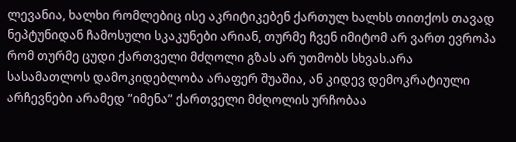ლევანია, ხალხი რომლებიც ისე აკრიტიკებენ ქართულ ხალხს თითქოს თავად ნეპტუნიდან ჩამოსული სკაკუნები არიან, თურმე ჩვენ იმიტომ არ ვართ ევროპა რომ თურმე ცუდი ქართველი მძღოლი გზას არ უთმობს სხვას.არა სასამათლოს დამოკიდებლობა არაფერ შუაშია, ან კიდევ დემოკრატიული არჩევნები არამედ ”იმენა” ქართველი მძღოლის ურჩობაა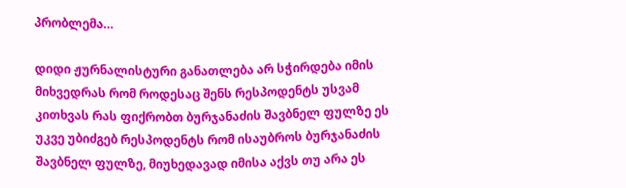პრობლემა…

დიდი ჟურნალისტური განათლება არ სჭირდება იმის მიხვედრას რომ როდესაც შენს რესპოდენტს უსვამ კითხვას რას ფიქრობთ ბურჯანაძის შავბნელ ფულზე ეს უკვე უბიძგებ რესპოდენტს რომ ისაუბროს ბურჯანაძის შავბნელ ფულზე, მიუხედავად იმისა აქვს თუ არა ეს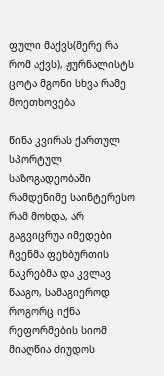ფული მაქვს(მერე რა რომ აქვს), ჟურნალისტს ცოტა მგონი სხვა რამე მოეთხოვება

წინა კვირას ქართულ სპორტულ საზოგადეობაში რამდენიმე საინტერესო რამ მოხდა, არ გაგვიცრუა იმედები ჩვენმა ფეხბურთის ნაკრებმა და კვლავ წააგო, სამაგიეროდ როგორც იქნა რეფორმების სიომ მიაღწია ძიუდოს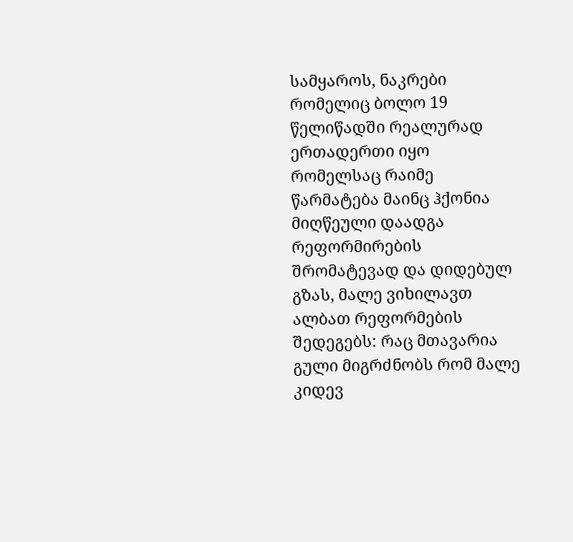სამყაროს, ნაკრები რომელიც ბოლო 19 წელიწადში რეალურად ერთადერთი იყო რომელსაც რაიმე წარმატება მაინც ჰქონია მიღწეული დაადგა რეფორმირების შრომატევად და დიდებულ გზას, მალე ვიხილავთ ალბათ რეფორმების შედეგებს: რაც მთავარია გული მიგრძნობს რომ მალე კიდევ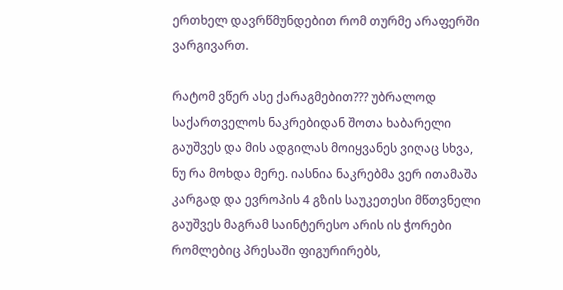ერთხელ დავრწმუნდებით რომ თურმე არაფერში ვარგივართ.

რატომ ვწერ ასე ქარაგმებით??? უბრალოდ საქართველოს ნაკრებიდან შოთა ხაბარელი გაუშვეს და მის ადგილას მოიყვანეს ვიღაც სხვა, ნუ რა მოხდა მერე. იასნია ნაკრებმა ვერ ითამაშა კარგად და ევროპის 4 გზის საუკეთესი მწთვნელი გაუშვეს მაგრამ საინტერესო არის ის ჭორები რომლებიც პრესაში ფიგურირებს,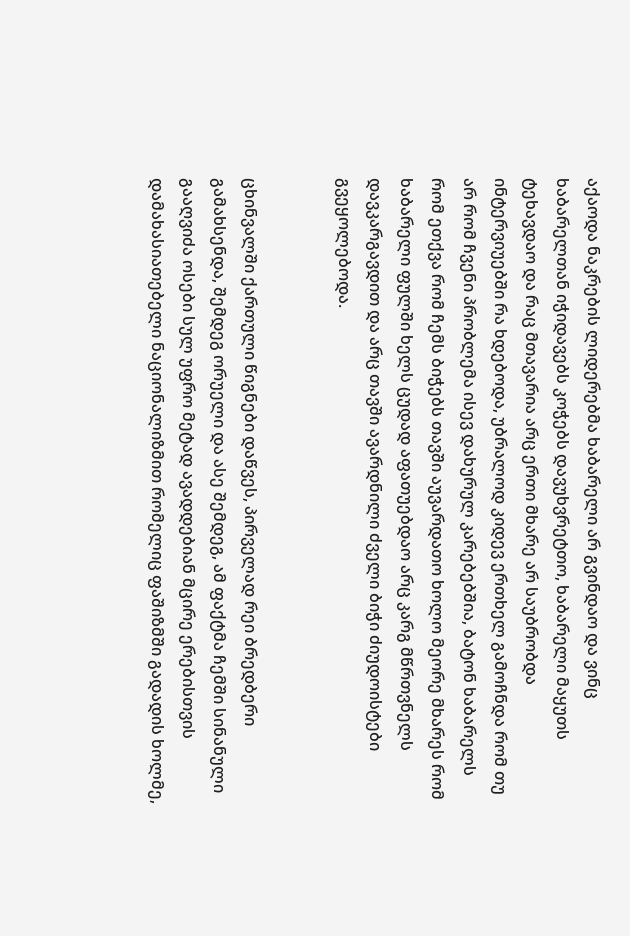აქაოდა ნაკრების ლიდერებმა ხაბარელი არ გვინდაო და ვინც ხაბარელთან იჭიდავებს კოჭებს დავუხვრეტთო, ხაბარელი მაყუთს ტეხავდაო და რაც მთავარია არც ერთი მხარე არ საუბრობდა ინტერვიუებში რა ხდებოდა, უბრალოდ კიდევ ერთხელ გამოჩნდა რომ თუ არ რომ ჩვენი პრობლემა ისევ დახურულ კარებებშია, ბატონ ხაბარელს რომ ეთქვა რომ ჩემს ბიჭებს თავში აუვარდათო ხოლო მეორე მხარეს რომ ხაბარელი ფულში ხელს ცუდად აფათუებდაო არც კარგ მწრთვნელს დავკარგავდით და არც თავში ავარდნილი ძველი ბიჭი ძიუდოისტები გვეყოლებოდა.


ცხინვალში ქართული წიგნები დაწვეს, პირველად რეი ბრედბერი გამახსენდა, შემდეგ ორუელი და ასე შემდეგ, ამ ფაქტმა ჩემში სინანული გააღვიძა ოსები სულ უფრო მეტად ავადდებიან მცირე ერებისთვის დამახასიათებელი ნაციონალიზმით რომელიც ფაშიზმში გადადის ხოლმე,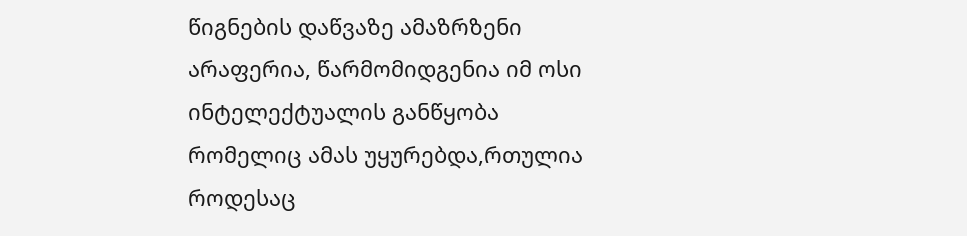წიგნების დაწვაზე ამაზრზენი არაფერია, წარმომიდგენია იმ ოსი ინტელექტუალის განწყობა რომელიც ამას უყურებდა,რთულია როდესაც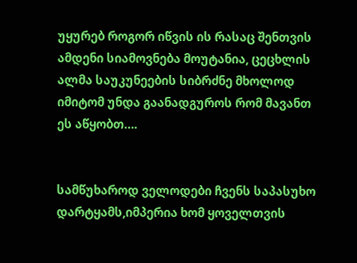უყურებ როგორ იწვის ის რასაც შენთვის ამდენი სიამოვნება მოუტანია, ცეცხლის ალმა საუკუნეების სიბრძნე მხოლოდ იმიტომ უნდა გაანადგუროს რომ მავანთ ეს აწყობთ….


სამწუხაროდ ველოდები ჩვენს საპასუხო დარტყამს,იმპერია ხომ ყოველთვის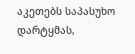აკეთებს საპასუხო დარტყმას,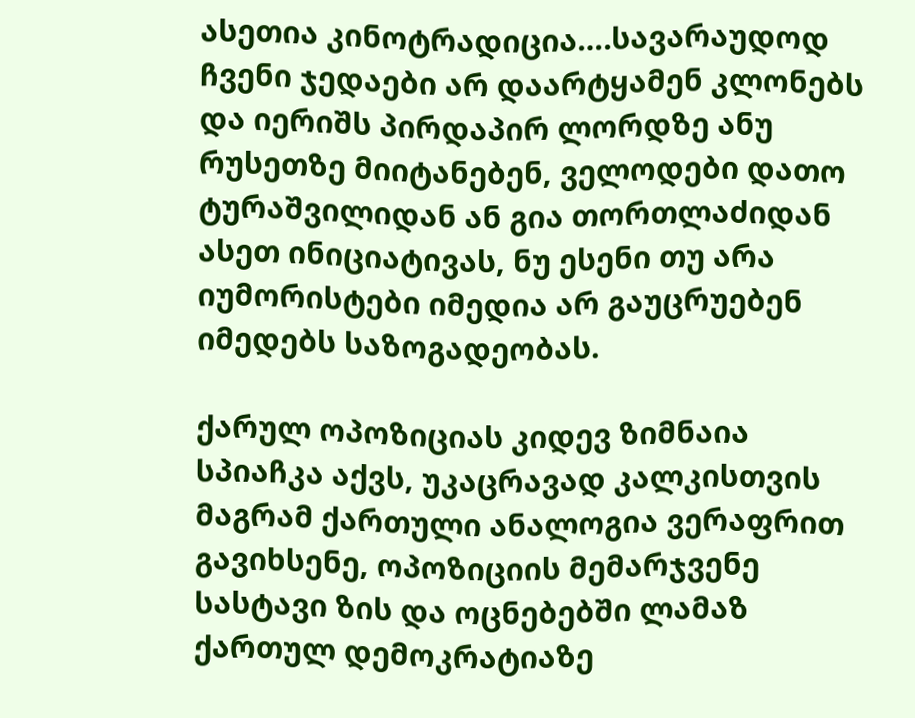ასეთია კინოტრადიცია….სავარაუდოდ ჩვენი ჯედაები არ დაარტყამენ კლონებს და იერიშს პირდაპირ ლორდზე ანუ რუსეთზე მიიტანებენ, ველოდები დათო ტურაშვილიდან ან გია თორთლაძიდან ასეთ ინიციატივას, ნუ ესენი თუ არა იუმორისტები იმედია არ გაუცრუებენ იმედებს საზოგადეობას.

ქარულ ოპოზიციას კიდევ ზიმნაია სპიაჩკა აქვს, უკაცრავად კალკისთვის მაგრამ ქართული ანალოგია ვერაფრით გავიხსენე, ოპოზიციის მემარჯვენე სასტავი ზის და ოცნებებში ლამაზ ქართულ დემოკრატიაზე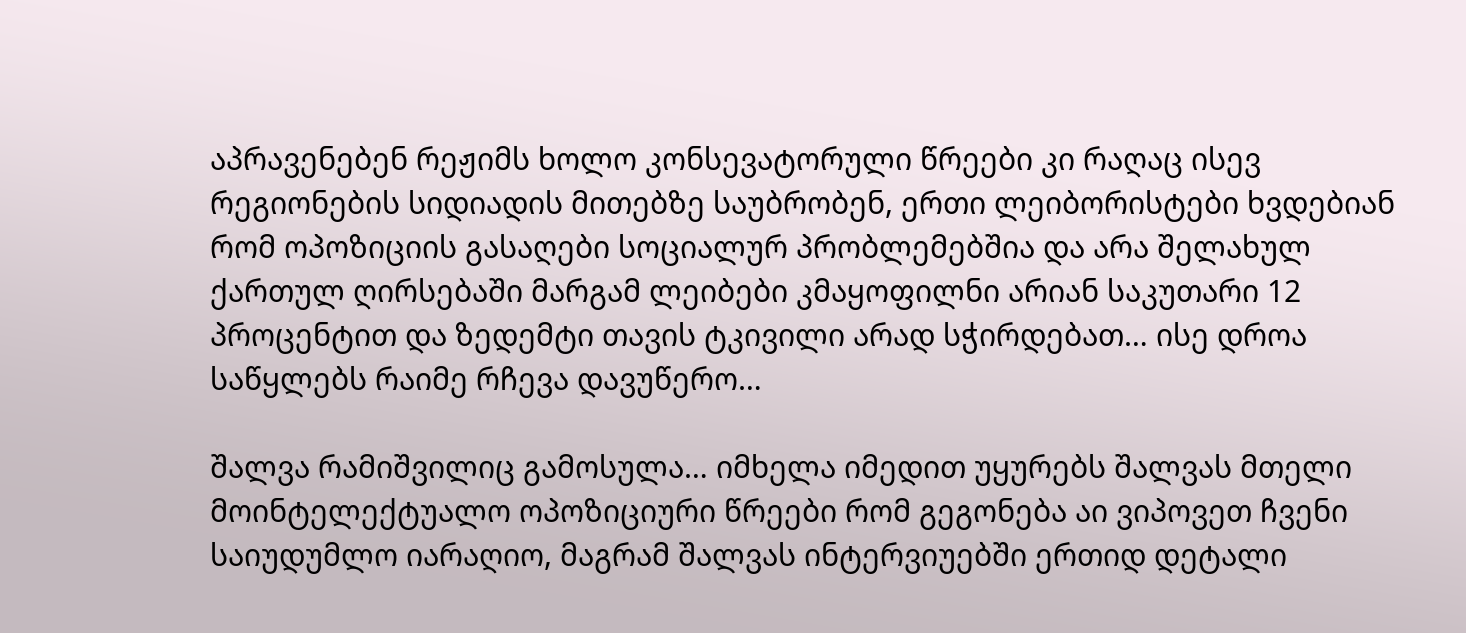აპრავენებენ რეჟიმს ხოლო კონსევატორული წრეები კი რაღაც ისევ რეგიონების სიდიადის მითებზე საუბრობენ, ერთი ლეიბორისტები ხვდებიან რომ ოპოზიციის გასაღები სოციალურ პრობლემებშია და არა შელახულ ქართულ ღირსებაში მარგამ ლეიბები კმაყოფილნი არიან საკუთარი 12 პროცენტით და ზედემტი თავის ტკივილი არად სჭირდებათ… ისე დროა საწყლებს რაიმე რჩევა დავუწერო…

შალვა რამიშვილიც გამოსულა… იმხელა იმედით უყურებს შალვას მთელი მოინტელექტუალო ოპოზიციური წრეები რომ გეგონება აი ვიპოვეთ ჩვენი საიუდუმლო იარაღიო, მაგრამ შალვას ინტერვიუებში ერთიდ დეტალი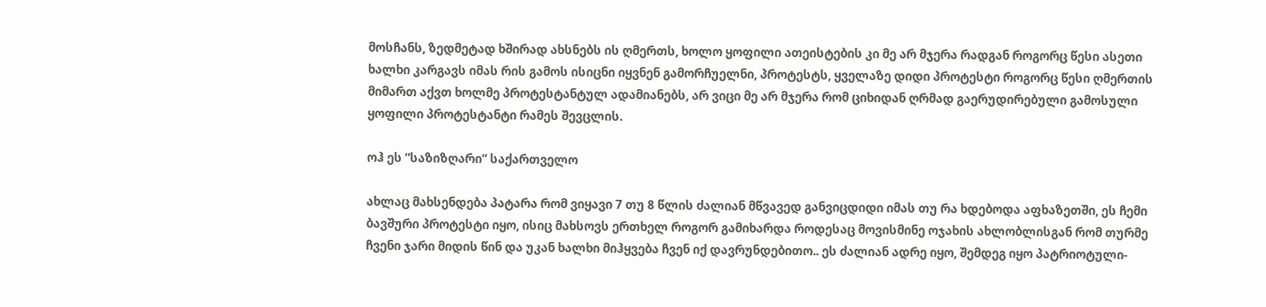მოსჩანს, ზედმეტად ხშირად ახსნებს ის ღმერთს, ხოლო ყოფილი ათეისტების კი მე არ მჯერა რადგან როგორც წესი ასეთი ხალხი კარგავს იმას რის გამოს ისიცნი იყვნენ გამორჩუელნი, პროტესტს, ყველაზე დიდი პროტესტი როგორც წესი ღმერთის მიმართ აქვთ ხოლმე პროტესტანტულ ადამიანებს, არ ვიცი მე არ მჯერა რომ ციხიდან ღრმად გაერუდირებული გამოსული ყოფილი პროტესტანტი რამეს შევცლის.

ოჰ ეს ”საზიზღარი” საქართველო

ახლაც მახსენდება პატარა რომ ვიყავი 7 თუ 8 წლის ძალიან მწვავედ განვიცდიდი იმას თუ რა ხდებოდა აფხაზეთში, ეს ჩემი ბავშური პროტესტი იყო, ისიც მახსოვს ერთხელ როგორ გამიხარდა როდესაც მოვისმინე ოჯახის ახლობლისგან რომ თურმე ჩვენი ჯარი მიდის წინ და უკან ხალხი მიჰყვება ჩვენ იქ დავრუნდებითო.. ეს ძალიან ადრე იყო, შემდეგ იყო პატრიოტული-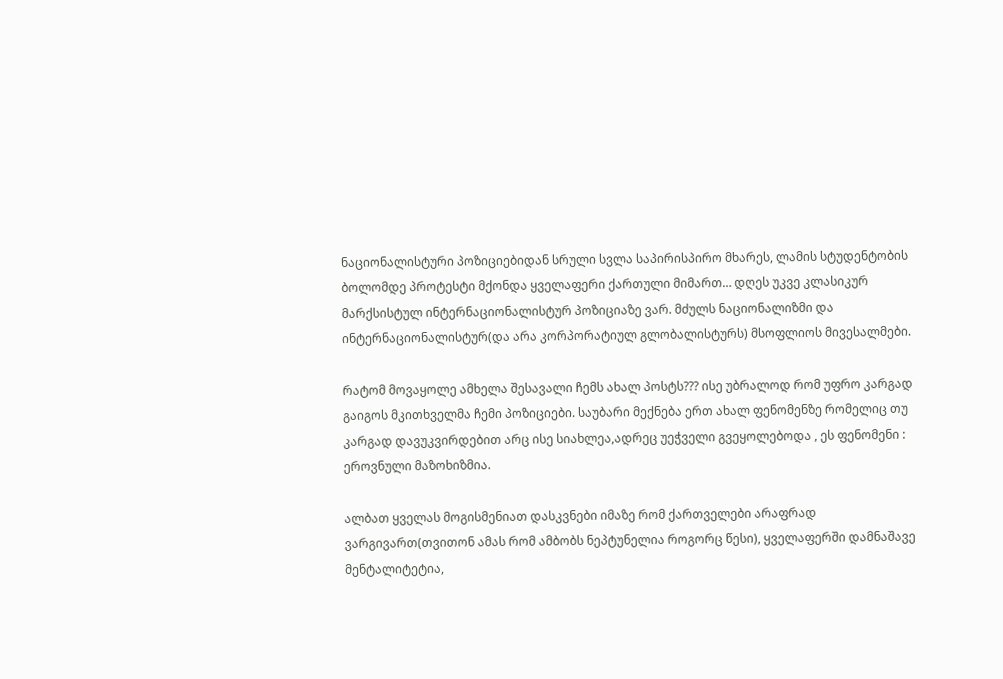ნაციონალისტური პოზიციებიდან სრული სვლა საპირისპირო მხარეს, ლამის სტუდენტობის ბოლომდე პროტესტი მქონდა ყველაფერი ქართული მიმართ… დღეს უკვე კლასიკურ მარქსისტულ ინტერნაციონალისტურ პოზიციაზე ვარ. მძულს ნაციონალიზმი და ინტერნაციონალისტურ(და არა კორპორატიულ გლობალისტურს) მსოფლიოს მივესალმები.

რატომ მოვაყოლე ამხელა შესავალი ჩემს ახალ პოსტს??? ისე უბრალოდ რომ უფრო კარგად გაიგოს მკითხველმა ჩემი პოზიციები. საუბარი მექნება ერთ ახალ ფენომენზე რომელიც თუ კარგად დავუკვირდებით არც ისე სიახლეა,ადრეც უეჭველი გვეყოლებოდა , ეს ფენომენი : ეროვნული მაზოხიზმია.

ალბათ ყველას მოგისმენიათ დასკვნები იმაზე რომ ქართველები არაფრად ვარგივართ(თვითონ ამას რომ ამბობს ნეპტუნელია როგორც წესი), ყველაფერში დამნაშავე მენტალიტეტია,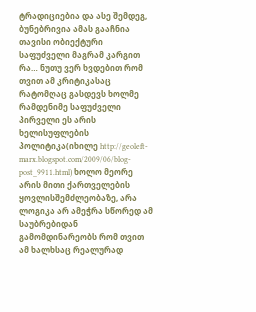ტრადიციებია და ასე შემდეგ, ბუნებრივია ამას გააჩნია თავისი ობიექტური საფუძველი მაგრამ კარგით რა… ნუთუ ვერ ხვდებით რომ თვით ამ კრიტიკასაც რატომღაც გასდევს ხოლმე რამდენიმე საფუძველი პირველი ეს არის ხელისუფლების პოლიტიკა(იხილე http://geoleft-marx.blogspot.com/2009/06/blog-post_9911.html) ხოლო მეორე არის მითი ქართველების ყოვლისშემძლეობაზე, არა ლოგიკა არ ამეჭრა სწორედ ამ საუბრებიდან გამომდინარეობს რომ თვით ამ ხალხსაც რეალურად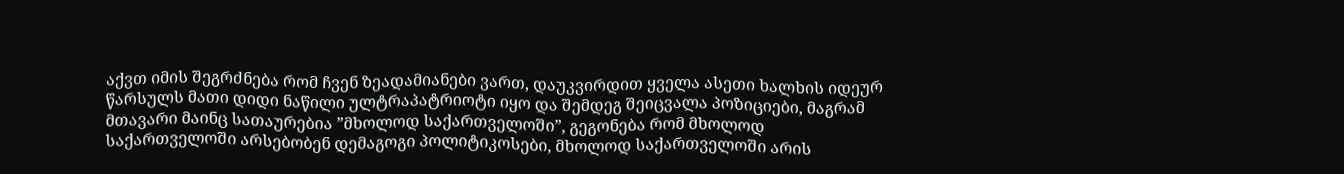აქვთ იმის შეგრძნება რომ ჩვენ ზეადამიანები ვართ, დაუკვირდით ყველა ასეთი ხალხის იდეურ წარსულს მათი დიდი ნაწილი ულტრაპატრიოტი იყო და შემდეგ შეიცვალა პოზიციები, მაგრამ მთავარი მაინც სათაურებია ”მხოლოდ საქართველოში”, გეგონება რომ მხოლოდ საქართველოში არსებობენ დემაგოგი პოლიტიკოსები, მხოლოდ საქართველოში არის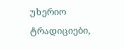უხერიო ტრადიციები,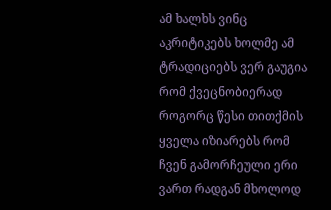ამ ხალხს ვინც აკრიტიკებს ხოლმე ამ ტრადიციებს ვერ გაუგია რომ ქვეცნობიერად როგორც წესი თითქმის ყველა იზიარებს რომ ჩვენ გამორჩეული ერი ვართ რადგან მხოლოდ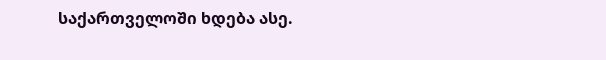საქართველოში ხდება ასე.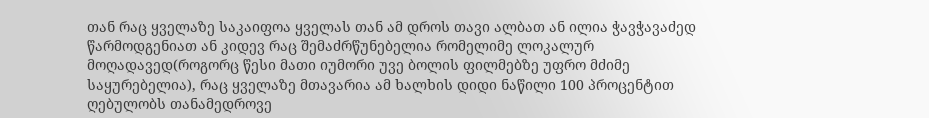თან რაც ყველაზე საკაიფოა ყველას თან ამ დროს თავი ალბათ ან ილია ჭავჭავაძედ წარმოდგენიათ ან კიდევ რაც შემაძრწუნებელია რომელიმე ლოკალურ მოღადავედ(როგორც წესი მათი იუმორი უვე ბოლის ფილმებზე უფრო მძიმე საყურებელია), რაც ყველაზე მთავარია ამ ხალხის დიდი ნაწილი 100 პროცენტით ღებულობს თანამედროვე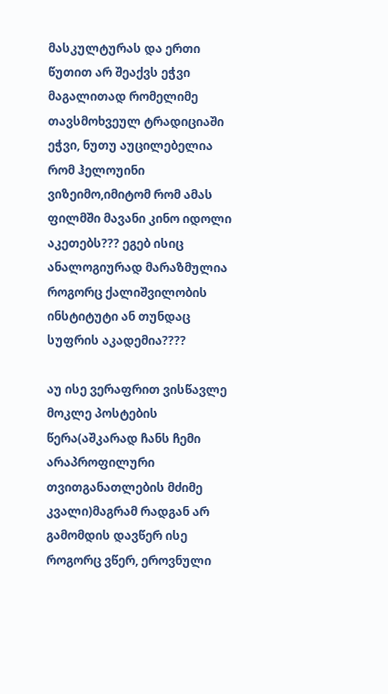მასკულტურას და ერთი წუთით არ შეაქვს ეჭვი მაგალითად რომელიმე თავსმოხვეულ ტრადიციაში ეჭვი, ნუთუ აუცილებელია რომ ჰელოუინი ვიზეიმო,იმიტომ რომ ამას ფილმში მავანი კინო იდოლი აკეთებს??? ეგებ ისიც ანალოგიურად მარაზმულია როგორც ქალიშვილობის ინსტიტუტი ან თუნდაც სუფრის აკადემია????

აუ ისე ვერაფრით ვისწავლე მოკლე პოსტების წერა(აშკარად ჩანს ჩემი არაპროფილური თვითგანათლების მძიმე კვალი)მაგრამ რადგან არ გამომდის დავწერ ისე როგორც ვწერ, ეროვნული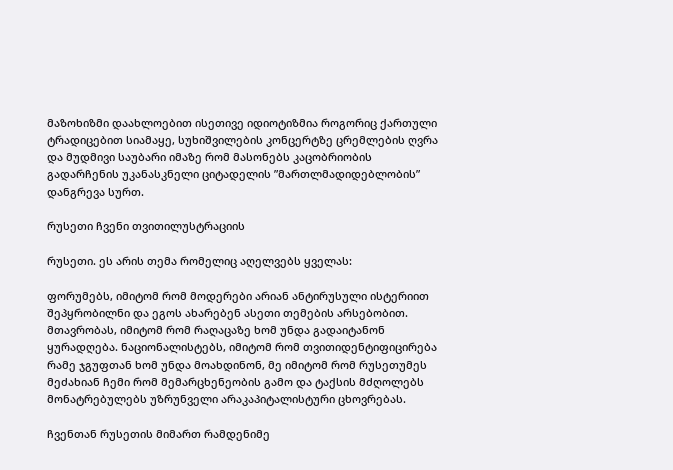მაზოხიზმი დაახლოებით ისეთივე იდიოტიზმია როგორიც ქართული ტრადიცებით სიამაყე, სუხიშვილების კონცერტზე ცრემლების ღვრა და მუდმივი საუბარი იმაზე რომ მასონებს კაცობრიობის გადარჩენის უკანასკნელი ციტადელის ”მართლმადიდებლობის” დანგრევა სურთ.

რუსეთი ჩვენი თვითილუსტრაციის

რუსეთი. ეს არის თემა რომელიც აღელვებს ყველას:

ფორუმებს, იმიტომ რომ მოდერები არიან ანტირუსული ისტერიით შეპყრობილნი და ეგოს ახარებენ ასეთი თემების არსებობით. მთავრობას, იმიტომ რომ რაღაცაზე ხომ უნდა გადაიტანონ ყურადღება. ნაციონალისტებს, იმიტომ რომ თვითიდენტიფიცირება რამე ჯგუფთან ხომ უნდა მოახდინონ, მე იმიტომ რომ რუსეთუმეს მეძახიან ჩემი რომ მემარცხენეობის გამო და ტაქსის მძღოლებს მონატრებულებს უზრუნველი არაკაპიტალისტური ცხოვრებას.

ჩვენთან რუსეთის მიმართ რამდენიმე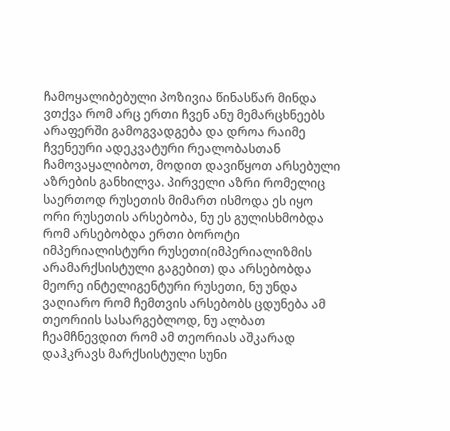ჩამოყალიბებული პოზივია წინასწარ მინდა ვთქვა რომ არც ერთი ჩვენ ანუ მემარცხნეებს არაფერში გამოგვადგება და დროა რაიმე ჩვენეური ადეკვატური რეალობასთან ჩამოვაყალიბოთ, მოდით დავიწყოთ არსებული აზრების განხილვა. პირველი აზრი რომელიც საერთოდ რუსეთის მიმართ ისმოდა ეს იყო ორი რუსეთის არსებობა, ნუ ეს გულისხმობდა რომ არსებობდა ერთი ბოროტი იმპერიალისტური რუსეთი(იმპერიალიზმის არამარქსისტული გაგებით) და არსებობდა მეორე ინტელიგენტური რუსეთი, ნუ უნდა ვაღიარო რომ ჩემთვის არსებობს ცდუნება ამ თეორიის სასარგებლოდ, ნუ ალბათ ჩეამჩნევდით რომ ამ თეორიას აშკარად დაჰკრავს მარქსისტული სუნი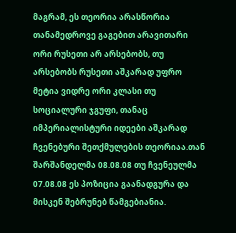მაგრამ, ეს თეორია არასწორია თანამედროვე გაგებით არავითარი ორი რუსეთი არ არსებობს, თუ არსებობს რუსეთი აშკარად უფრო მეტია ვიდრე ორი კლასი თუ სოციალური ჯგუფი, თანაც იმპერიალისტური იდეები აშკარად ჩვენებური შეთქმულების თეორიაა.თან შარშანდელმა 08.08.08 თუ ჩვენეულმა 07.08.08 ეს პოზიცია გაანადგურა და მისკენ შებრუნებ წამგებიანია.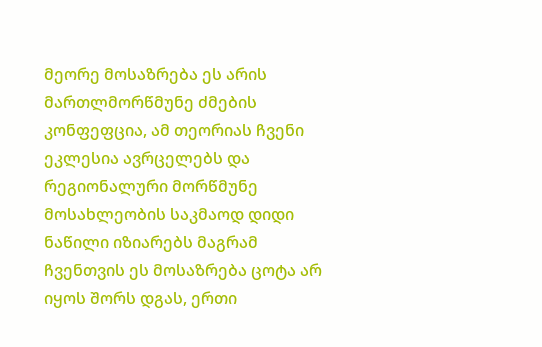მეორე მოსაზრება ეს არის მართლმორწმუნე ძმების კონფეფცია, ამ თეორიას ჩვენი ეკლესია ავრცელებს და რეგიონალური მორწმუნე მოსახლეობის საკმაოდ დიდი ნაწილი იზიარებს მაგრამ ჩვენთვის ეს მოსაზრება ცოტა არ იყოს შორს დგას, ერთი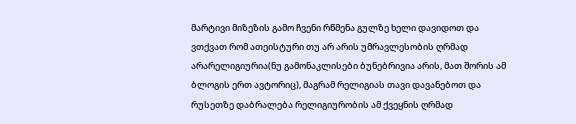მარტივი მიზეზის გამო ჩვენი რწმენა გულზე ხელი დავიდოთ და ვთქვათ რომ ათეისტური თუ არ არის უმრავლესობის ღრმად არარელიგიურია(ნუ გამონაკლისები ბუნებრივია არის, მათ შორის ამ ბლოგის ერთ ავტორიც), მაგრამ რელიგიას თავი დავანებოთ და რუსეთზე დაბრალება რელიგიურობის ამ ქვეყნის ღრმად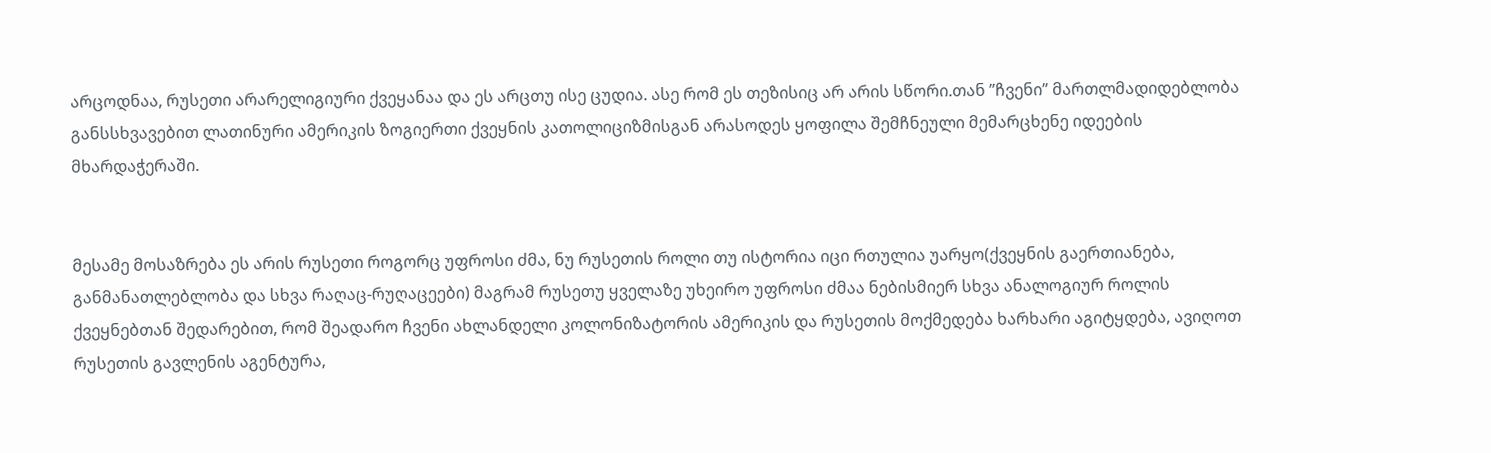არცოდნაა, რუსეთი არარელიგიური ქვეყანაა და ეს არცთუ ისე ცუდია. ასე რომ ეს თეზისიც არ არის სწორი.თან ”ჩვენი” მართლმადიდებლობა განსსხვავებით ლათინური ამერიკის ზოგიერთი ქვეყნის კათოლიციზმისგან არასოდეს ყოფილა შემჩნეული მემარცხენე იდეების მხარდაჭერაში.


მესამე მოსაზრება ეს არის რუსეთი როგორც უფროსი ძმა, ნუ რუსეთის როლი თუ ისტორია იცი რთულია უარყო(ქვეყნის გაერთიანება, განმანათლებლობა და სხვა რაღაც-რუღაცეები) მაგრამ რუსეთუ ყველაზე უხეირო უფროსი ძმაა ნებისმიერ სხვა ანალოგიურ როლის ქვეყნებთან შედარებით, რომ შეადარო ჩვენი ახლანდელი კოლონიზატორის ამერიკის და რუსეთის მოქმედება ხარხარი აგიტყდება, ავიღოთ რუსეთის გავლენის აგენტურა,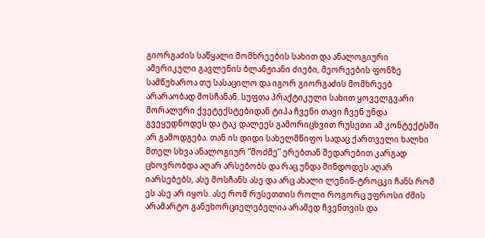გიორგაძის საწყალი მომხრეების სახით და ანალოგიური ამერიკული გავლენის ბლანჟიანი ძიები, მეორეების ფონზე სამწუხაროა თუ სასაცილო და იგორ გიორგაძის მომხრეებ არარაობად მოსჩანან. სუფთა პრაქტიკული სახით ყოველგვარი მორალური ქვეტექსტებიდან ტიპა ჩვენი თავი ჩვენ უნდა გვეყუდნოდეს და ტაკ დალეეს გამორიცხვით რუსეთი ამ კონტექტსში არ გამოდგება. თან ის დიდი სახელმწიფო სადაც ქართველი ხალხი მთელ სხვა ანალოგიურ ”მოძმე” ერებთან შედარებით კარგად ცხოვრობდა აღარ არსებობს და რაც უნდა მინდოდეს აღარ იარსებებს, ასე მოსჩანს ასე და არც ახალი ლენინ-ტროცკი ჩანს რომ ეს ასე არ იყოს. ასე რომ რუსეთთის როლი როგორც უფროსი ძმის არამარტო განუხორციელებელია არამედ ჩვენთვის და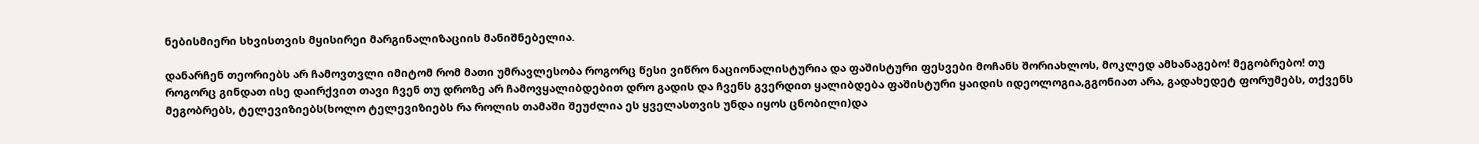ნებისმიერი სხვისთვის მყისირეი მარგინალიზაციის მანიშნებელია.

დანარჩენ თეორიებს არ ჩამოვთვლი იმიტომ რომ მათი უმრავლესობა როგორც წესი ვიწრო ნაციონალისტურია და ფაშისტური ფესვები მოჩანს შორიახლოს, მოკლედ ამხანაგებო! მეგობრებო! თუ როგორც გინდათ ისე დაირქვით თავი ჩვენ თუ დროზე არ ჩამოვყალიბდებით დრო გადის და ჩვენს გვერდით ყალიბდება ფაშისტური ყაიდის იდეოლოგია,გგონიათ არა, გადახედეტ ფორუმებს, თქვენს მეგობრებს, ტელევიზიებს(ხოლო ტელევიზიებს რა როლის თამაში შეუძლია ეს ყველასთვის უნდა იყოს ცნობილი)და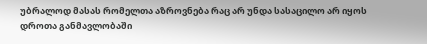უბრალოდ მასას რომელთა აზროვნება რაც არ უნდა სასაცილო არ იყოს დროთა განმავლობაში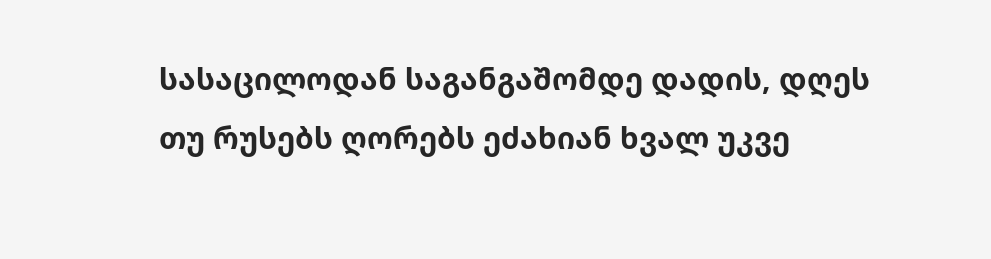სასაცილოდან საგანგაშომდე დადის, დღეს თუ რუსებს ღორებს ეძახიან ხვალ უკვე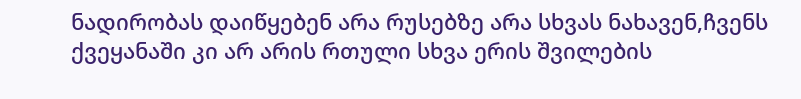ნადირობას დაიწყებენ არა რუსებზე არა სხვას ნახავენ,ჩვენს ქვეყანაში კი არ არის რთული სხვა ერის შვილების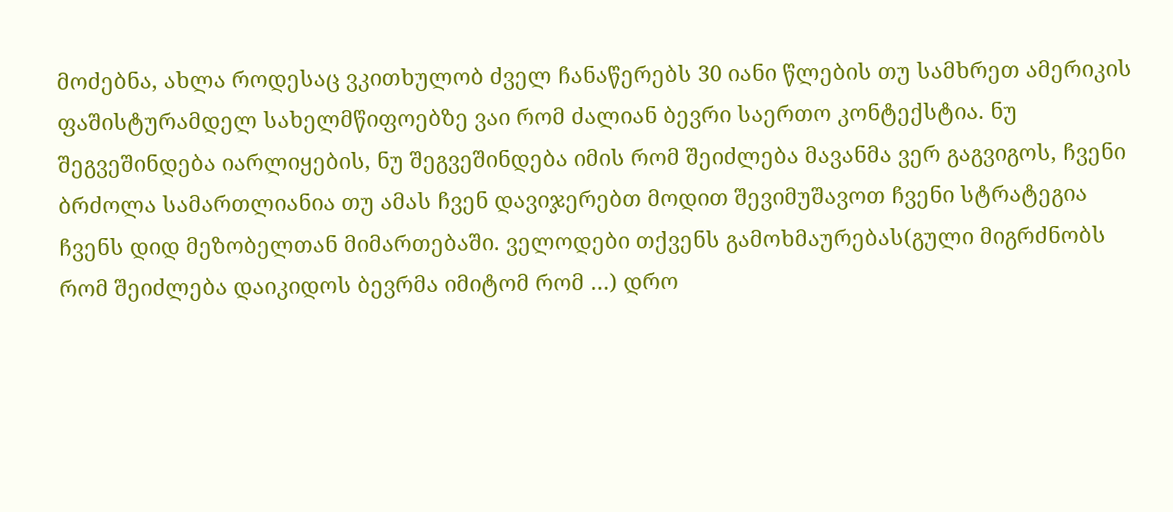მოძებნა, ახლა როდესაც ვკითხულობ ძველ ჩანაწერებს 30 იანი წლების თუ სამხრეთ ამერიკის ფაშისტურამდელ სახელმწიფოებზე ვაი რომ ძალიან ბევრი საერთო კონტექსტია. ნუ შეგვეშინდება იარლიყების, ნუ შეგვეშინდება იმის რომ შეიძლება მავანმა ვერ გაგვიგოს, ჩვენი ბრძოლა სამართლიანია თუ ამას ჩვენ დავიჯერებთ მოდით შევიმუშავოთ ჩვენი სტრატეგია ჩვენს დიდ მეზობელთან მიმართებაში. ველოდები თქვენს გამოხმაურებას(გული მიგრძნობს რომ შეიძლება დაიკიდოს ბევრმა იმიტომ რომ …) დრო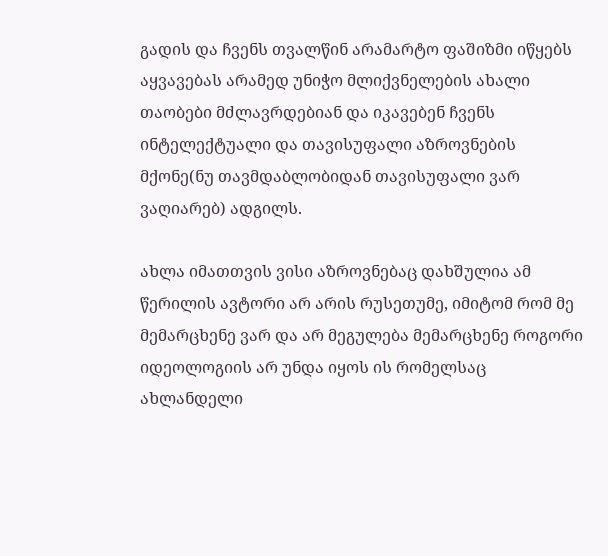გადის და ჩვენს თვალწინ არამარტო ფაშიზმი იწყებს აყვავებას არამედ უნიჭო მლიქვნელების ახალი თაობები მძლავრდებიან და იკავებენ ჩვენს ინტელექტუალი და თავისუფალი აზროვნების მქონე(ნუ თავმდაბლობიდან თავისუფალი ვარ ვაღიარებ) ადგილს.

ახლა იმათთვის ვისი აზროვნებაც დახშულია ამ წერილის ავტორი არ არის რუსეთუმე, იმიტომ რომ მე მემარცხენე ვარ და არ მეგულება მემარცხენე როგორი იდეოლოგიის არ უნდა იყოს ის რომელსაც ახლანდელი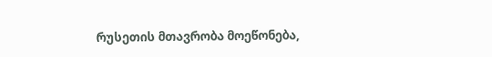რუსეთის მთავრობა მოეწონება,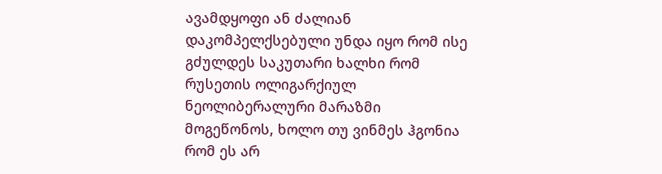ავამდყოფი ან ძალიან დაკომპელქსებული უნდა იყო რომ ისე გძულდეს საკუთარი ხალხი რომ რუსეთის ოლიგარქიულ ნეოლიბერალური მარაზმი მოგეწონოს, ხოლო თუ ვინმეს ჰგონია რომ ეს არ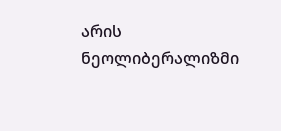არის ნეოლიბერალიზმი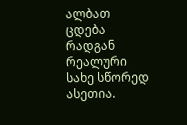ალბათ ცდება რადგან რეალური სახე სწორედ ასეთია.